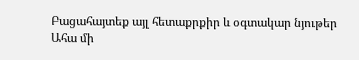Բացահայտեք այլ հետաքրքիր և օգտակար նյութեր
Ահա մի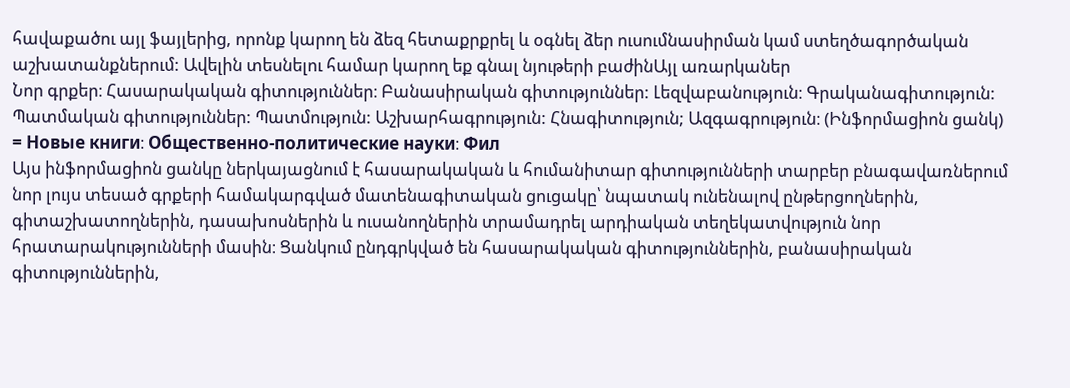հավաքածու այլ ֆայլերից, որոնք կարող են ձեզ հետաքրքրել և օգնել ձեր ուսումնասիրման կամ ստեղծագործական աշխատանքներում: Ավելին տեսնելու համար կարող եք գնալ նյութերի բաժինԱյլ առարկաներ
Նոր գրքեր։ Հասարակական գիտություններ։ Բանասիրական գիտություններ: Լեզվաբանություն։ Գրականագիտություն: Պատմական գիտություններ: Պատմություն: Աշխարհագրություն: Հնագիտություն; Ազգագրություն։ (Ինֆորմացիոն ցանկ) = Новые книги։ Общественно-политические науки։ Фил
Այս ինֆորմացիոն ցանկը ներկայացնում է հասարակական և հումանիտար գիտությունների տարբեր բնագավառներում նոր լույս տեսած գրքերի համակարգված մատենագիտական ցուցակը՝ նպատակ ունենալով ընթերցողներին, գիտաշխատողներին, դասախոսներին և ուսանողներին տրամադրել արդիական տեղեկատվություն նոր հրատարակությունների մասին։ Ցանկում ընդգրկված են հասարակական գիտություններին, բանասիրական գիտություններին,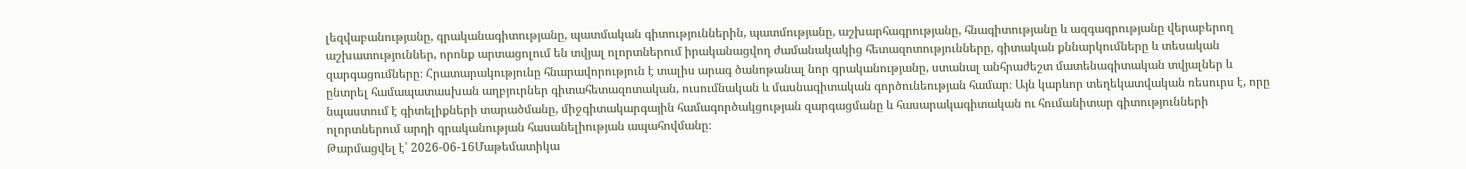լեզվաբանությանը, գրականագիտությանը, պատմական գիտություններին, պատմությանը, աշխարհագրությանը, հնագիտությանը և ազգագրությանը վերաբերող աշխատություններ, որոնք արտացոլում են տվյալ ոլորտներում իրականացվող ժամանակակից հետազոտությունները, գիտական քննարկումները և տեսական զարգացումները։ Հրատարակությունը հնարավորություն է տալիս արագ ծանոթանալ նոր գրականությանը, ստանալ անհրաժեշտ մատենագիտական տվյալներ և ընտրել համապատասխան աղբյուրներ գիտահետազոտական, ուսումնական և մասնագիտական գործունեության համար։ Այն կարևոր տեղեկատվական ռեսուրս է, որը նպաստում է գիտելիքների տարածմանը, միջգիտակարգային համագործակցության զարգացմանը և հասարակագիտական ու հումանիտար գիտությունների ոլորտներում արդի գրականության հասանելիության ապահովմանը։
Թարմացվել է՝ 2026-06-16Մաթեմատիկա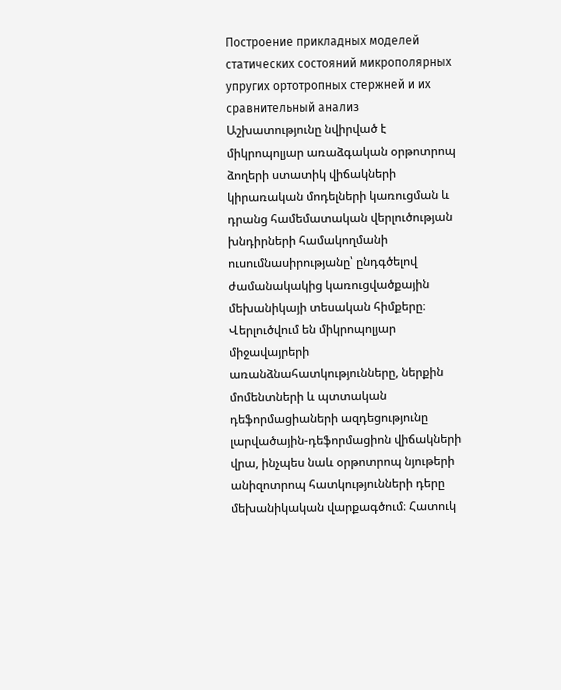Построение прикладных моделей статических состояний микрополярных упругих ортотропных стержней и их сравнительный анализ
Աշխատությունը նվիրված է միկրոպոլյար առաձգական օրթոտրոպ ձողերի ստատիկ վիճակների կիրառական մոդելների կառուցման և դրանց համեմատական վերլուծության խնդիրների համակողմանի ուսումնասիրությանը՝ ընդգծելով ժամանակակից կառուցվածքային մեխանիկայի տեսական հիմքերը։ Վերլուծվում են միկրոպոլյար միջավայրերի առանձնահատկությունները, ներքին մոմենտների և պտտական դեֆորմացիաների ազդեցությունը լարվածային-դեֆորմացիոն վիճակների վրա, ինչպես նաև օրթոտրոպ նյութերի անիզոտրոպ հատկությունների դերը մեխանիկական վարքագծում։ Հատուկ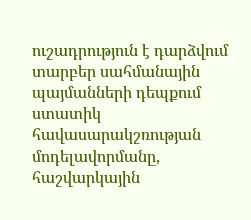ուշադրություն է դարձվում տարբեր սահմանային պայմանների դեպքում ստատիկ հավասարակշռության մոդելավորմանը, հաշվարկային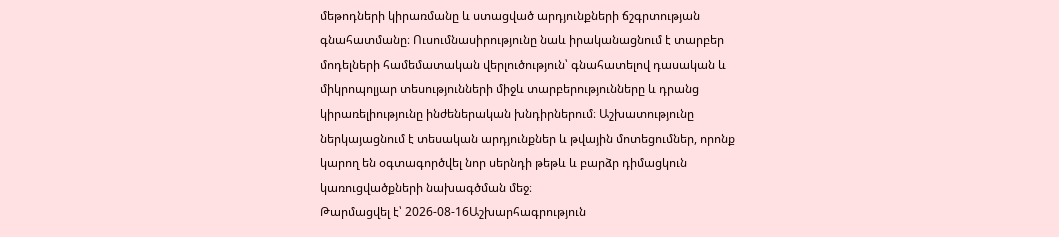մեթոդների կիրառմանը և ստացված արդյունքների ճշգրտության գնահատմանը։ Ուսումնասիրությունը նաև իրականացնում է տարբեր մոդելների համեմատական վերլուծություն՝ գնահատելով դասական և միկրոպոլյար տեսությունների միջև տարբերությունները և դրանց կիրառելիությունը ինժեներական խնդիրներում։ Աշխատությունը ներկայացնում է տեսական արդյունքներ և թվային մոտեցումներ, որոնք կարող են օգտագործվել նոր սերնդի թեթև և բարձր դիմացկուն կառուցվածքների նախագծման մեջ։
Թարմացվել է՝ 2026-08-16Աշխարհագրություն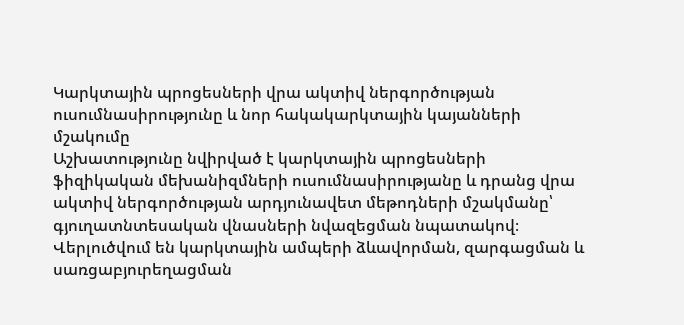Կարկտային պրոցեսների վրա ակտիվ ներգործության ուսումնասիրությունը և նոր հակակարկտային կայանների մշակումը
Աշխատությունը նվիրված է կարկտային պրոցեսների ֆիզիկական մեխանիզմների ուսումնասիրությանը և դրանց վրա ակտիվ ներգործության արդյունավետ մեթոդների մշակմանը՝ գյուղատնտեսական վնասների նվազեցման նպատակով։ Վերլուծվում են կարկտային ամպերի ձևավորման, զարգացման և սառցաբյուրեղացման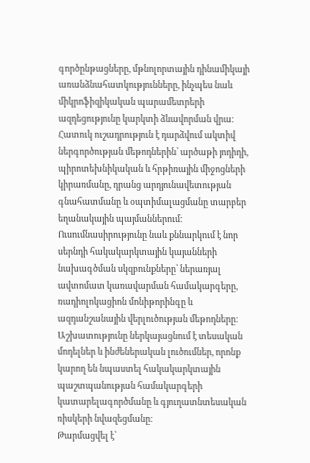գործընթացները, մթնոլորտային դինամիկայի առանձնահատկությունները, ինչպես նաև միկրոֆիզիկական պարամետրերի ազդեցությունը կարկտի ձևավորման վրա։ Հատուկ ուշադրություն է դարձվում ակտիվ ներգործության մեթոդներին՝ արծաթի յոդիդի, պիրոտեխնիկական և հրթիռային միջոցների կիրառմանը, դրանց արդյունավետության գնահատմանը և օպտիմալացմանը տարբեր եղանակային պայմաններում։ Ուսումնասիրությունը նաև քննարկում է նոր սերնդի հակակարկտային կայանների նախագծման սկզբունքները՝ ներառյալ ավտոմատ կառավարման համակարգերը, ռադիոլոկացիոն մոնիթորինգը և ազդանշանային վերլուծության մեթոդները։ Աշխատությունը ներկայացնում է տեսական մոդելներ և ինժեներական լուծումներ, որոնք կարող են նպաստել հակակարկտային պաշտպանության համակարգերի կատարելագործմանը և գյուղատնտեսական ռիսկերի նվազեցմանը։
Թարմացվել է՝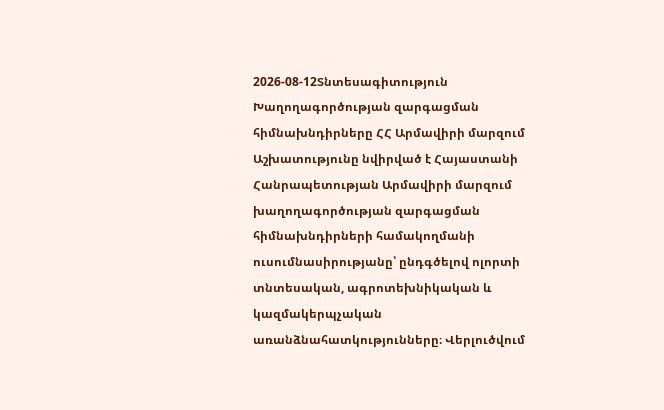2026-08-12Տնտեսագիտություն
Խաղողագործության զարգացման հիմնախնդիրները ՀՀ Արմավիրի մարզում
Աշխատությունը նվիրված է Հայաստանի Հանրապետության Արմավիրի մարզում խաղողագործության զարգացման հիմնախնդիրների համակողմանի ուսումնասիրությանը՝ ընդգծելով ոլորտի տնտեսական, ագրոտեխնիկական և կազմակերպչական առանձնահատկությունները։ Վերլուծվում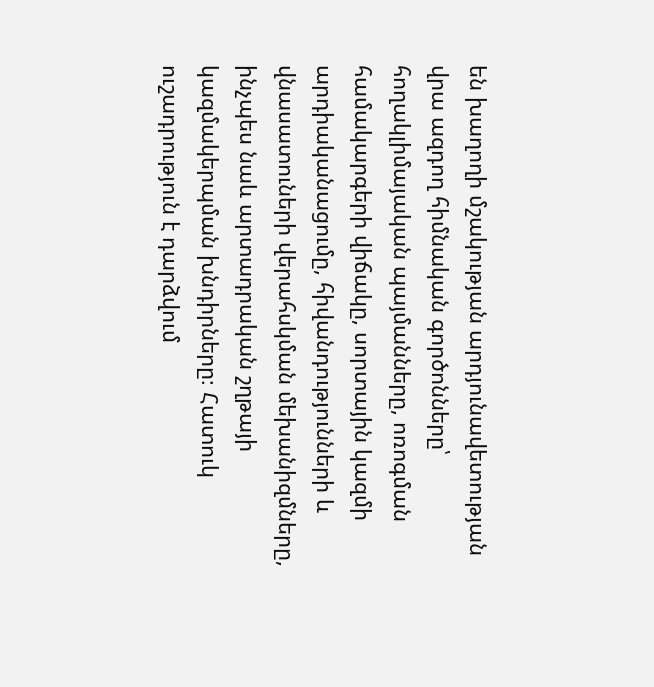են խաղողի մշակության արդյունավետության վրա ազդող հիմնական գործոնները՝ հողակլիմայական պայմանները, ոռոգման համակարգերի վիճակը, սորտային կազմի արդիականացումը, հիվանդությունների և վնասատուների վերահսկման մեխանիզմները, ինչպես նաև արտադրական շղթայի կազմակերպման խնդիրները։ Հատուկ ուշադրություն է դարձվում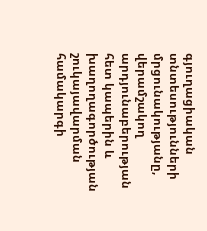գյուղացիական տնտեսությունների մրցունակությանը, վերամշակող արդյունաբերության հետ կապերին և խաղողագործության շուկայավարման համակարգի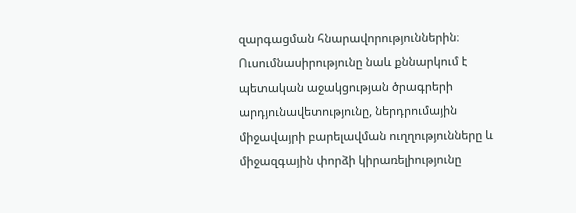զարգացման հնարավորություններին։ Ուսումնասիրությունը նաև քննարկում է պետական աջակցության ծրագրերի արդյունավետությունը, ներդրումային միջավայրի բարելավման ուղղությունները և միջազգային փորձի կիրառելիությունը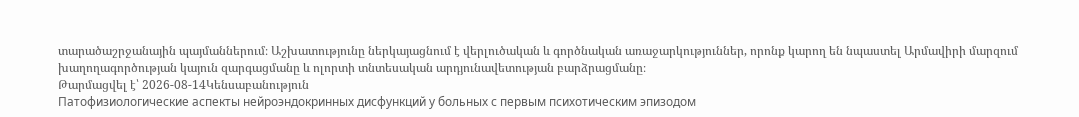տարածաշրջանային պայմաններում։ Աշխատությունը ներկայացնում է վերլուծական և գործնական առաջարկություններ, որոնք կարող են նպաստել Արմավիրի մարզում խաղողագործության կայուն զարգացմանը և ոլորտի տնտեսական արդյունավետության բարձրացմանը։
Թարմացվել է՝ 2026-08-14Կենսաբանություն
Патофизиологические аспекты нейроэндокринных дисфункций у больных с первым психотическим эпизодом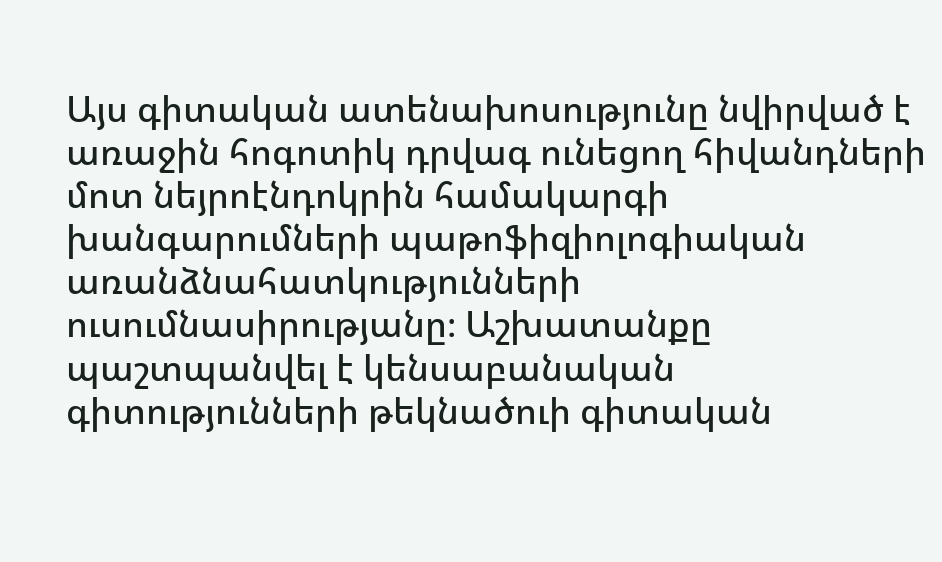Այս գիտական ատենախոսությունը նվիրված է առաջին հոգոտիկ դրվագ ունեցող հիվանդների մոտ նեյրոէնդոկրին համակարգի խանգարումների պաթոֆիզիոլոգիական առանձնահատկությունների ուսումնասիրությանը։ Աշխատանքը պաշտպանվել է կենսաբանական գիտությունների թեկնածուի գիտական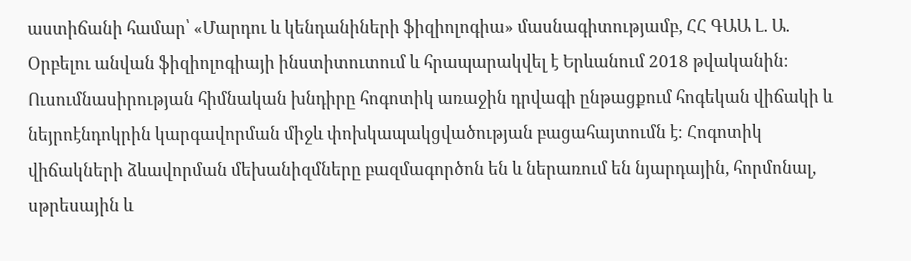աստիճանի համար՝ «Մարդու և կենդանիների ֆիզիոլոգիա» մասնագիտությամբ, ՀՀ ԳԱԱ Լ. Ա. Օրբելու անվան ֆիզիոլոգիայի ինստիտուտում և հրապարակվել է Երևանում 2018 թվականին։ Ուսումնասիրության հիմնական խնդիրը հոգոտիկ առաջին դրվագի ընթացքում հոգեկան վիճակի և նեյրոէնդոկրին կարգավորման միջև փոխկապակցվածության բացահայտումն է։ Հոգոտիկ վիճակների ձևավորման մեխանիզմները բազմագործոն են և ներառում են նյարդային, հորմոնալ, սթրեսային և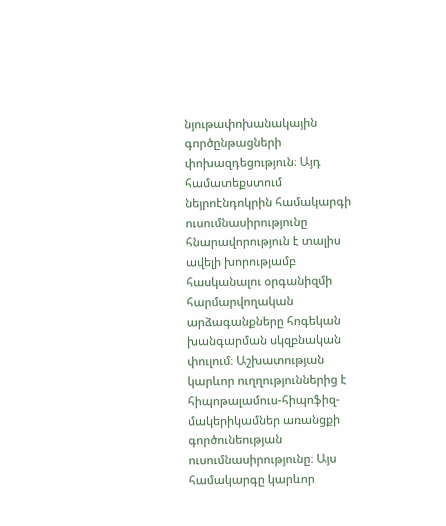նյութափոխանակային գործընթացների փոխազդեցություն։ Այդ համատեքստում նեյրոէնդոկրին համակարգի ուսումնասիրությունը հնարավորություն է տալիս ավելի խորությամբ հասկանալու օրգանիզմի հարմարվողական արձագանքները հոգեկան խանգարման սկզբնական փուլում։ Աշխատության կարևոր ուղղություններից է հիպոթալամուս-հիպոֆիզ-մակերիկամներ առանցքի գործունեության ուսումնասիրությունը։ Այս համակարգը կարևոր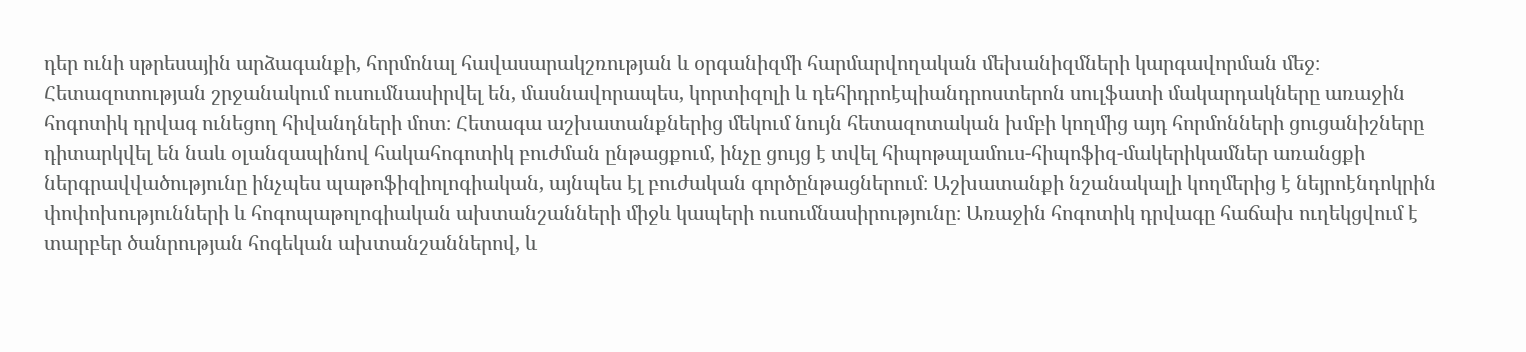դեր ունի սթրեսային արձագանքի, հորմոնալ հավասարակշռության և օրգանիզմի հարմարվողական մեխանիզմների կարգավորման մեջ։ Հետազոտության շրջանակում ուսումնասիրվել են, մասնավորապես, կորտիզոլի և դեհիդրոէպիանդրոստերոն սուլֆատի մակարդակները առաջին հոգոտիկ դրվագ ունեցող հիվանդների մոտ։ Հետագա աշխատանքներից մեկում նույն հետազոտական խմբի կողմից այդ հորմոնների ցուցանիշները դիտարկվել են նաև օլանզապինով հակահոգոտիկ բուժման ընթացքում, ինչը ցույց է տվել հիպոթալամուս-հիպոֆիզ-մակերիկամներ առանցքի ներգրավվածությունը ինչպես պաթոֆիզիոլոգիական, այնպես էլ բուժական գործընթացներում։ Աշխատանքի նշանակալի կողմերից է նեյրոէնդոկրին փոփոխությունների և հոգոպաթոլոգիական ախտանշանների միջև կապերի ուսումնասիրությունը։ Առաջին հոգոտիկ դրվագը հաճախ ուղեկցվում է տարբեր ծանրության հոգեկան ախտանշաններով, և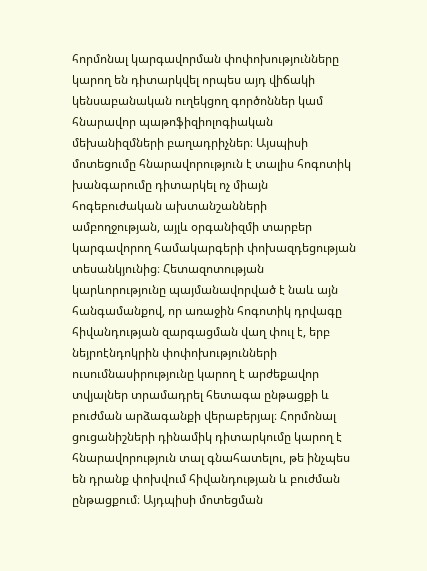հորմոնալ կարգավորման փոփոխությունները կարող են դիտարկվել որպես այդ վիճակի կենսաբանական ուղեկցող գործոններ կամ հնարավոր պաթոֆիզիոլոգիական մեխանիզմների բաղադրիչներ։ Այսպիսի մոտեցումը հնարավորություն է տալիս հոգոտիկ խանգարումը դիտարկել ոչ միայն հոգեբուժական ախտանշանների ամբողջության, այլև օրգանիզմի տարբեր կարգավորող համակարգերի փոխազդեցության տեսանկյունից։ Հետազոտության կարևորությունը պայմանավորված է նաև այն հանգամանքով, որ առաջին հոգոտիկ դրվագը հիվանդության զարգացման վաղ փուլ է, երբ նեյրոէնդոկրին փոփոխությունների ուսումնասիրությունը կարող է արժեքավոր տվյալներ տրամադրել հետագա ընթացքի և բուժման արձագանքի վերաբերյալ։ Հորմոնալ ցուցանիշների դինամիկ դիտարկումը կարող է հնարավորություն տալ գնահատելու, թե ինչպես են դրանք փոխվում հիվանդության և բուժման ընթացքում։ Այդպիսի մոտեցման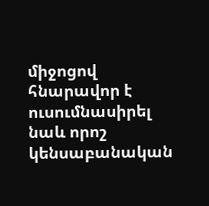միջոցով հնարավոր է ուսումնասիրել նաև որոշ կենսաբանական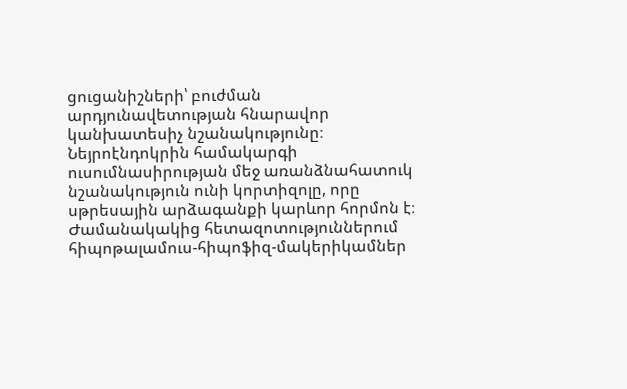ցուցանիշների՝ բուժման արդյունավետության հնարավոր կանխատեսիչ նշանակությունը։ Նեյրոէնդոկրին համակարգի ուսումնասիրության մեջ առանձնահատուկ նշանակություն ունի կորտիզոլը, որը սթրեսային արձագանքի կարևոր հորմոն է։ Ժամանակակից հետազոտություններում հիպոթալամուս-հիպոֆիզ-մակերիկամներ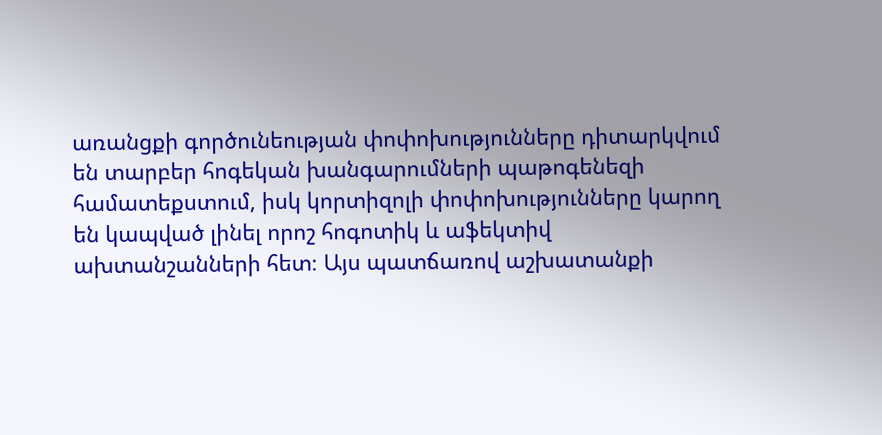առանցքի գործունեության փոփոխությունները դիտարկվում են տարբեր հոգեկան խանգարումների պաթոգենեզի համատեքստում, իսկ կորտիզոլի փոփոխությունները կարող են կապված լինել որոշ հոգոտիկ և աֆեկտիվ ախտանշանների հետ։ Այս պատճառով աշխատանքի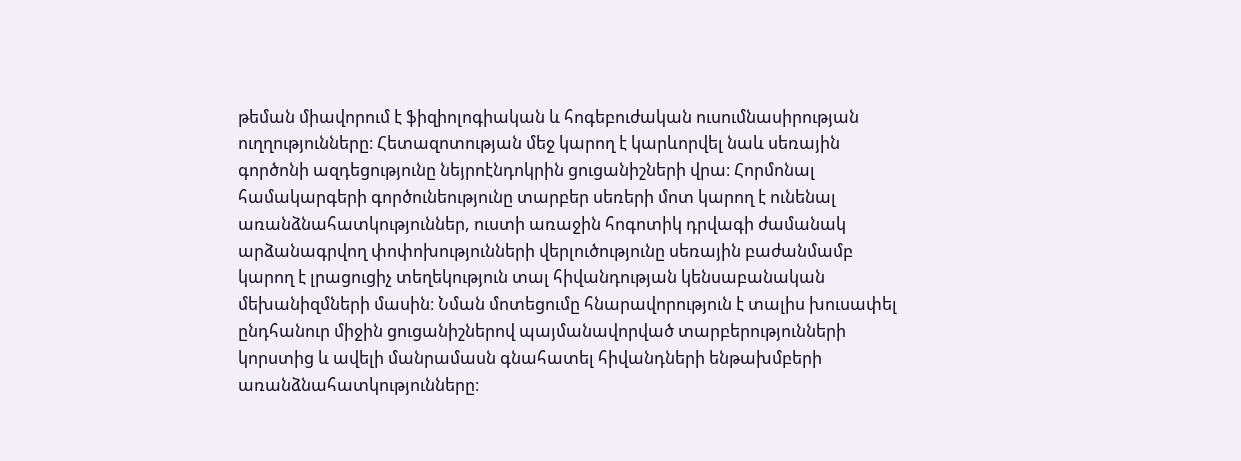թեման միավորում է ֆիզիոլոգիական և հոգեբուժական ուսումնասիրության ուղղությունները։ Հետազոտության մեջ կարող է կարևորվել նաև սեռային գործոնի ազդեցությունը նեյրոէնդոկրին ցուցանիշների վրա։ Հորմոնալ համակարգերի գործունեությունը տարբեր սեռերի մոտ կարող է ունենալ առանձնահատկություններ, ուստի առաջին հոգոտիկ դրվագի ժամանակ արձանագրվող փոփոխությունների վերլուծությունը սեռային բաժանմամբ կարող է լրացուցիչ տեղեկություն տալ հիվանդության կենսաբանական մեխանիզմների մասին։ Նման մոտեցումը հնարավորություն է տալիս խուսափել ընդհանուր միջին ցուցանիշներով պայմանավորված տարբերությունների կորստից և ավելի մանրամասն գնահատել հիվանդների ենթախմբերի առանձնահատկությունները։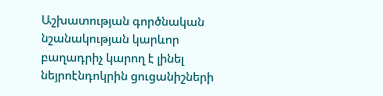Աշխատության գործնական նշանակության կարևոր բաղադրիչ կարող է լինել նեյրոէնդոկրին ցուցանիշների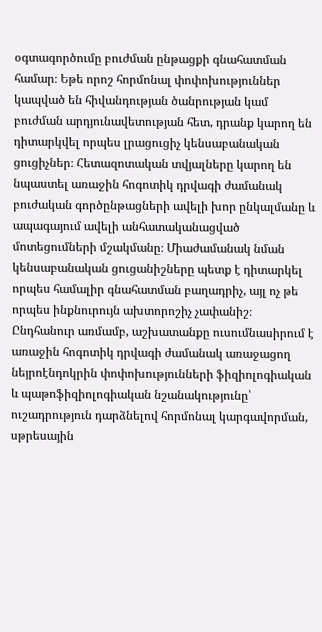օգտագործումը բուժման ընթացքի գնահատման համար։ Եթե որոշ հորմոնալ փոփոխություններ կապված են հիվանդության ծանրության կամ բուժման արդյունավետության հետ, դրանք կարող են դիտարկվել որպես լրացուցիչ կենսաբանական ցուցիչներ։ Հետազոտական տվյալները կարող են նպաստել առաջին հոգոտիկ դրվագի ժամանակ բուժական գործընթացների ավելի խոր ընկալմանը և ապագայում ավելի անհատականացված մոտեցումների մշակմանը։ Միաժամանակ նման կենսաբանական ցուցանիշները պետք է դիտարկել որպես համալիր գնահատման բաղադրիչ, այլ ոչ թե որպես ինքնուրույն ախտորոշիչ չափանիշ։ Ընդհանուր առմամբ, աշխատանքը ուսումնասիրում է առաջին հոգոտիկ դրվագի ժամանակ առաջացող նեյրոէնդոկրին փոփոխությունների ֆիզիոլոգիական և պաթոֆիզիոլոգիական նշանակությունը՝ ուշադրություն դարձնելով հորմոնալ կարգավորման, սթրեսային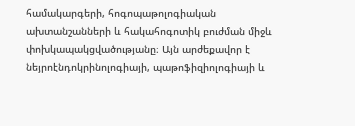համակարգերի, հոգոպաթոլոգիական ախտանշանների և հակահոգոտիկ բուժման միջև փոխկապակցվածությանը։ Այն արժեքավոր է նեյրոէնդոկրինոլոգիայի, պաթոֆիզիոլոգիայի և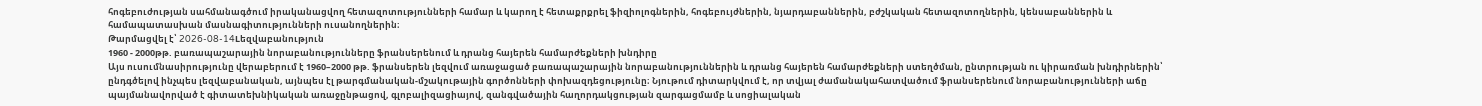հոգեբուժության սահմանագծում իրականացվող հետազոտությունների համար և կարող է հետաքրքրել ֆիզիոլոգներին, հոգեբույժներին, նյարդաբաններին, բժշկական հետազոտողներին, կենսաբաններին և համապատասխան մասնագիտությունների ուսանողներին։
Թարմացվել է՝ 2026-08-14Lեզվաբանություն
1960 - 2000թթ. բառապաշարային նորաբանությունները ֆրանսերենում և դրանց հայերեն համարժեքների խնդիրը
Այս ուսումնասիրությունը վերաբերում է 1960–2000 թթ. ֆրանսերեն լեզվում առաջացած բառապաշարային նորաբանություններին և դրանց հայերեն համարժեքների ստեղծման, ընտրության ու կիրառման խնդիրներին՝ ընդգծելով ինչպես լեզվաբանական, այնպես էլ թարգմանական-մշակութային գործոնների փոխազդեցությունը։ Նյութում դիտարկվում է, որ տվյալ ժամանակահատվածում ֆրանսերենում նորաբանությունների աճը պայմանավորված է գիտատեխնիկական առաջընթացով, գլոբալիզացիայով, զանգվածային հաղորդակցության զարգացմամբ և սոցիալական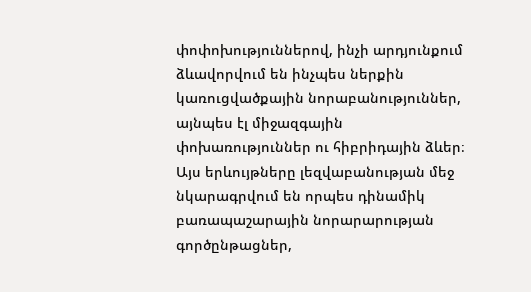փոփոխություններով, ինչի արդյունքում ձևավորվում են ինչպես ներքին կառուցվածքային նորաբանություններ, այնպես էլ միջազգային փոխառություններ ու հիբրիդային ձևեր։ Այս երևույթները լեզվաբանության մեջ նկարագրվում են որպես դինամիկ բառապաշարային նորարարության գործընթացներ,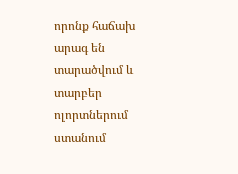որոնք հաճախ արագ են տարածվում և տարբեր ոլորտներում ստանում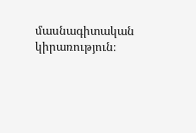մասնագիտական կիրառություն։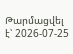Թարմացվել է՝ 2026-07-25